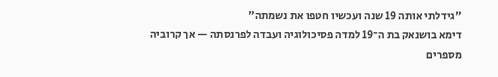"גידלתי אותה 19 שנה ועכשיו חטפו את נשמתה"
דימא בושנאק בת ה־19 למדה פסיכולוגיה ועבדה לפרנסתה — אך קרוביה מספרים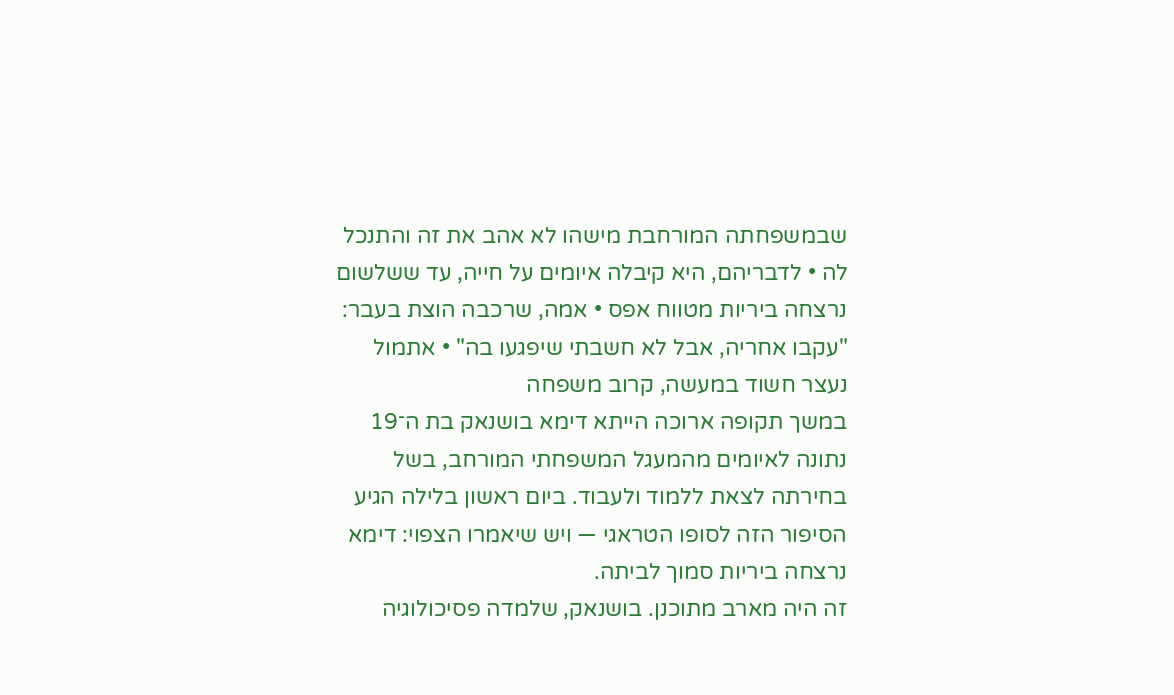שבמשפחתה המורחבת מישהו לא אהב את זה והתנכל לה • לדבריהם, היא קיבלה איומים על חייה, עד ששלשום נרצחה ביריות מטווח אפס • אמה, שרכבה הוצת בעבר: "עקבו אחריה, אבל לא חשבתי שיפגעו בה" • אתמול נעצר חשוד במעשה, קרוב משפחה
במשך תקופה ארוכה הייתא דימא בושנאק בת ה־19 נתונה לאיומים מהמעגל המשפחתי המורחב, בשל בחירתה לצאת ללמוד ולעבוד. ביום ראשון בלילה הגיע הסיפור הזה לסופו הטראגי — ויש שיאמרו הצפוי: דימא נרצחה ביריות סמוך לביתה.
זה היה מארב מתוכנן. בושנאק, שלמדה פסיכולוגיה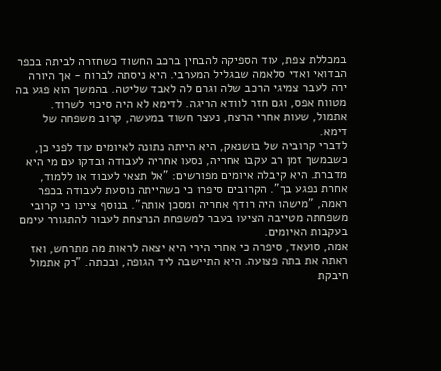במכללת צפת, עוד הספיקה להבחין ברכב החשוד כשחזרה לביתה בכפר הבדואי ואדי סלאמה שבגליל המערבי. היא ניסתה לברוח - אך היורה ירה לעבר צמיגי הרכב שלה וגרם לה לאבד שליטה. בהמשך הוא פגע בה מטווח אפס, וגם חזר לוודא הריגה. לדימא לא היה סיכוי לשרוד. אתמול, שעות אחרי הרצח, נעצר חשוד במעשה, קרוב משפחה של דימא.
לדברי קרוביה של בושנאק, היא הייתה נתונה לאיומים עוד לפני כן, כשבמשך זמן רב עקבו אחריה, נסעו אחריה לעבודה ובדקו עם מי היא מדברת. היא קיבלה איומים מפורשים: "אל תצאי לעבוד או ללמוד, אחרת נפגע בך". הקרובים סיפרו כי כשהייתה נוסעת לעבודה בכפר ראמה, "מישהו היה רודף אחריה ומסכן אותה". בנוסף ציינו כי קרובי משפחתה מטייבה הציעו בעבר למשפחת הנרצחת לעבור להתגורר עימם בעקבות האיומים.
אמה, סועאד, סיפרה כי אחרי הירי היא יצאה לראות מה מתרחש, ואז ראתה את בתה פצועה. היא התיישבה ליד הגופה, ובכתה. "רק אתמול חיבקת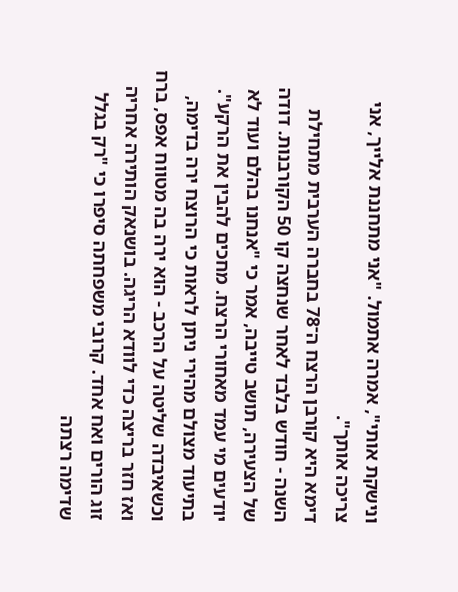ונישקת אותי", אמרה אתמול. "אני מתחננת אלייך, אני צריכה אותך".
דימא היא קורבן הרצח ה־78 בחברה הערבית מתחילת השנה - חודש בלבד לאחר שנחצה קו 50 הקורבנות. דודה של הצעירה, תושב טייבה, אמר כי "אנחנו בהלם ועוד לא יודעים מי עמד מאחורי הרצח. מחכים להבין את הרקע".
בתיעוד מצולם מהירי ניתן לראות כי הרוצח ירה בדימה, וכשאיבדה שליטה על הרכב - הוא ירה בה מטווח אפס, ברח ואז חזר בריצה כדי לוודא הריגה. בושנאק הותירה אחריה זוג הורים ואח אחד. קרובי משפחתה סיפרו כי "רק בגלל שדימה רצתה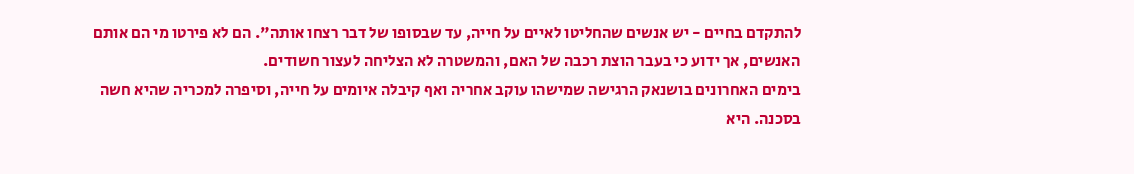להתקדם בחיים - יש אנשים שהחליטו לאיים על חייה, עד שבסופו של דבר רצחו אותה". הם לא פירטו מי הם אותם האנשים, אך ידוע כי בעבר הוצת רכבה של האם, והמשטרה לא הצליחה לעצור חשודים.
בימים האחרונים בושנאק הרגישה שמישהו עוקב אחריה ואף קיבלה איומים על חייה, וסיפרה למכריה שהיא חשה בסכנה. היא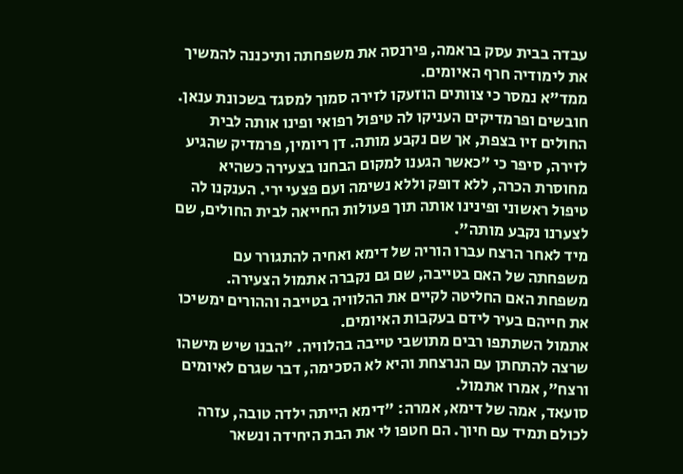עבדה בבית עסק בראמה, פירנסה את משפחתה ותיכננה להמשיך את לימודיה חרף האיומים.
ממד"א נמסר כי צוותים הוזעקו לזירה סמוך למסגד בשכונת ענאן. חובשים ופרמדיקים העניקו לה טיפול רפואי ופינו אותה לבית החולים זיו בצפת, אך שם נקבע מותה. דן ריומין, פרמדיק שהגיע לזירה, סיפר כי "כאשר הגענו למקום הבחנו בצעירה כשהיא מחוסרת הכרה, ללא דופק וללא נשימה ועם פצעי ירי. הענקנו לה טיפול ראשוני ופינינו אותה תוך פעולות החייאה לבית החולים, שם לצערנו נקבע מותה".
מיד לאחר הרצח עברו הוריה של דימא ואחיה להתגורר עם משפחתה של האם בטייבה, שם גם נקברה אתמול הצעירה. משפחת האם החליטה לקיים את ההלוויה בטייבה וההורים ימשיכו את חייהם בעיר לידם בעקבות האיומים.
אתמול השתתפו רבים מתושבי טייבה בהלוויה. "הבנו שיש מישהו שרצה להתחתן עם הנרצחת והיא לא הסכימה, דבר שגרם לאיומים ורצח", אמרו אתמול.
סועאד, אמה של דימא, אמרה: "דימא הייתה ילדה טובה, עזרה לכולם תמיד עם חיוך. הם חטפו לי את הבת היחידה ונשאר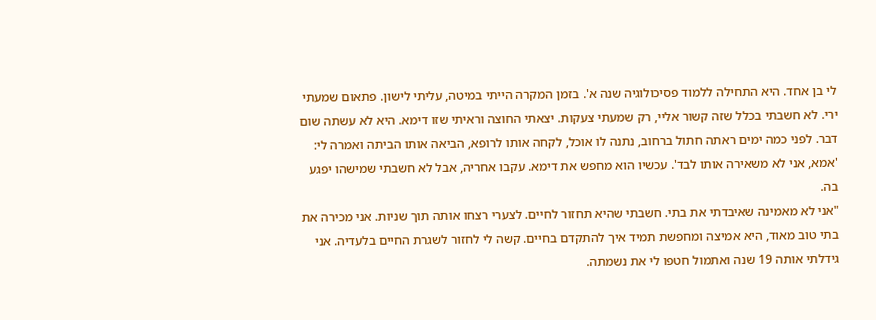לי בן אחד. היא התחילה ללמוד פסיכולוגיה שנה א'. בזמן המקרה הייתי במיטה, עליתי לישון. פתאום שמעתי ירי. לא חשבתי בכלל שזה קשור אליי, רק שמעתי צעקות. יצאתי החוצה וראיתי שזו דימא. היא לא עשתה שום דבר. לפני כמה ימים ראתה חתול ברחוב, נתנה לו אוכל, לקחה אותו לרופא, הביאה אותו הביתה ואמרה לי: 'אמא, אני לא משאירה אותו לבד'. עכשיו הוא מחפש את דימא. עקבו אחריה, אבל לא חשבתי שמישהו יפגע בה.
"אני לא מאמינה שאיבדתי את בתי. חשבתי שהיא תחזור לחיים. לצערי רצחו אותה תוך שניות. אני מכירה את בתי טוב מאוד, היא אמיצה ומחפשת תמיד איך להתקדם בחיים. קשה לי לחזור לשגרת החיים בלעדיה. אני גידלתי אותה 19 שנה ואתמול חטפו לי את נשמתה.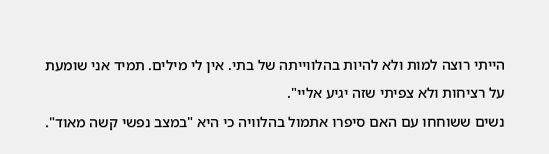הייתי רוצה למות ולא להיות בהלווייתה של בתי. אין לי מילים. תמיד אני שומעת על רציחות ולא צפיתי שזה יגיע אליי".
נשים ששוחחו עם האם סיפרו אתמול בהלוויה כי היא "במצב נפשי קשה מאוד".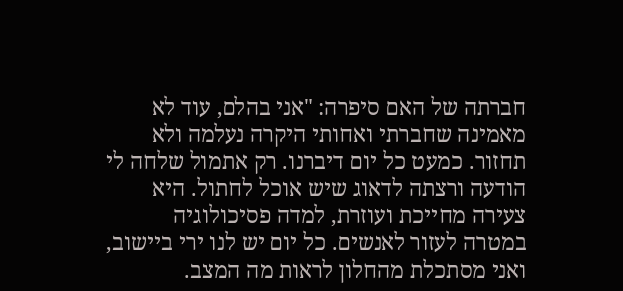חברתה של האם סיפרה: "אני בהלם, עוד לא מאמינה שחברתי ואחותי היקרה נעלמה ולא תחזור. כמעט כל יום דיברנו. רק אתמול שלחה לי הודעה ורצתה לדאוג שיש אוכל לחתול. היא צעירה מחייכת ועוזרת, למדה פסיכולוגיה במטרה לעזור לאנשים. כל יום יש לנו ירי ביישוב, ואני מסתכלת מהחלון לראות מה המצב.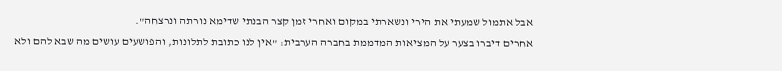אבל אתמול שמעתי את הירי ונשארתי במקום ואחרי זמן קצר הבנתי שדימא נורתה ונרצחה".
אחרים דיברו בצער על המציאות המדממת בחברה הערבית: "אין לנו כתובת לתלונות, והפושעים עושים מה שבא להם ולא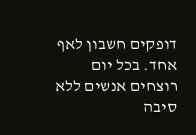דופקים חשבון לאף אחד. בכל יום רוצחים אנשים ללא סיבה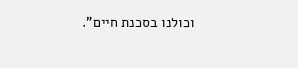וכולנו בסכנת חיים".